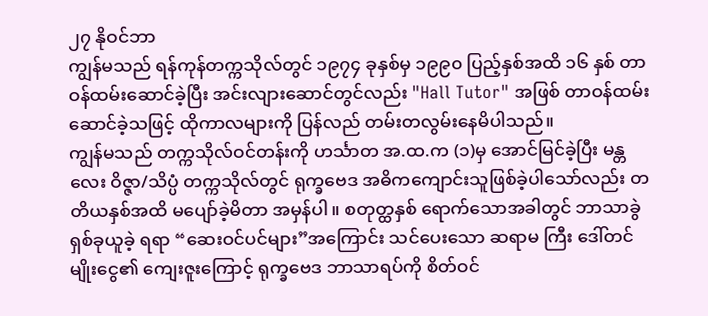၂၇ နိုဝင်ဘာ
ကျွန်မသည် ရန်ကုန်တက္ကသိုလ်တွင် ၁၉၇၄ ခုနှစ်မှ ၁၉၉၀ ပြည့်နှစ်အထိ ၁၆ နှစ် တာဝန်ထမ်းဆောင်ခဲ့ပြီး အင်းလျားဆောင်တွင်လည်း "Hall Tutor" အဖြစ် တာဝန်ထမ်းဆောင်ခဲ့သဖြင့် ထိုကာလများကို ပြန်လည် တမ်းတလွမ်းနေမိပါသည်။
ကျွန်မသည် တက္ကသိုလ်ဝင်တန်းကို ဟင်္သာတ အ.ထ.က (၁)မှ အောင်မြင်ခဲ့ပြီး မန္တလေး ဝိဇ္ဇာ/သိပ္ပံ တက္ကသိုလ်တွင် ရုက္ခဗေဒ အဓိကကျောင်းသူဖြစ်ခဲ့ပါသော်လည်း တတိယနှစ်အထိ မပျော်ခဲ့မိတာ အမှန်ပါ။ စတုတ္ထနှစ် ရောက်သောအခါတွင် ဘာသာခွဲ ရှစ်ခုယူခဲ့ ရရာ “ဆေးဝင်ပင်များ”အကြောင်း သင်ပေးသော ဆရာမ ကြီး ဒေါ်တင်မျိုးငွေ၏ ကျေးဇူးကြောင့် ရုက္ခဗေဒ ဘာသာရပ်ကို စိတ်ဝင်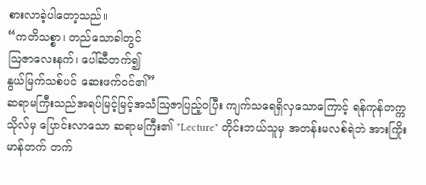စားလာခဲ့ပါတော့သည်။
“ကတိသစ္စာ၊ တည်သောခါတွင်
ဩဇာလေးနက်၊ ပေါ်ဆီတက်၍
နွယ်မြက်သစ်ပင် ဆေးဖက်ဝင်၏”
ဆရာမကြီးသည်အရပ်မြင့်မြင့်အသံဩဇာပြည့်ဝပြီး ကျက်သရေရှိလှသောကြောင့် ရန်ကုန်တက္ကသိုလ်မှ ပြောင်းလာသော ဆရာမကြီး၏ "Lecture" တိုင်းဘယ်သူမှ အတန်းမလစ်ရဲဘဲ အားကြိုးမာန်တက် တက်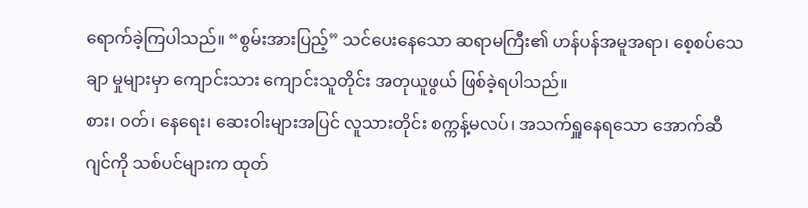ရောက်ခဲ့ကြပါသည်။ “စွမ်းအားပြည့်” သင်ပေးနေသော ဆရာမကြီး၏ ဟန်ပန်အမူအရာ၊ စေ့စပ်သေချာ မှုများမှာ ကျောင်းသား ကျောင်းသူတိုင်း အတုယူဖွယ် ဖြစ်ခဲ့ရပါသည်။
စား၊ ဝတ်၊ နေရေး၊ ဆေးဝါးများအပြင် လူသားတိုင်း စက္ကန့်မလပ်၊ အသက်ရှူနေရသော အောက်ဆီဂျင်ကို သစ်ပင်များက ထုတ်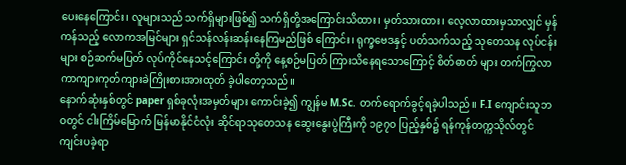ပေးနေကြောင်း၊ လူများသည် သက်ရှိများဖြစ်၍ သက်ရှိတို့အကြောင်းသိထား၊ မှတ်သားထား၊ လေ့လာထားမှသာလျှင် မှန်ကန်သည့် လောကအမြင်များ ရှင်သန်လန်းဆန်းနေကြမည်ဖြစ် ကြောင်း၊ ရုက္ခဗေဒနှင့် ပတ်သက်သည့် သုတေသန လုပ်ငန်းများ စဉ်ဆက်မပြတ် လုပ်ကိုင်နေသင့်ကြောင်း တို့ကို နေ့စဉ်မပြတ် ကြားသိနေရသောကြောင့် စိတ်ဓာတ် များ တက်ကြွလာကာကျားကုတ်ကျားခဲကြိုးစားအားထုတ် ခဲ့ပါတော့သည်။
နောက်ဆုံးနှစ်တွင် paper ရှစ်ခုလုံးအမှတ်များ ကောင်းခဲ့၍ ကျွန်မ M.Sc. တက်ရောက်ခွင့်ရခဲ့ပါသည်။ F.I ကျောင်းသူဘဝတွင် ငါးကြိမ်မြောက် မြန်မာနိုင်ငံလုံး ဆိုင်ရာသုတေသန ဆွေးနွေးပွဲကြီးကို ၁၉၇၀ ပြည့်နှစ်၌ ရန်ကုန်တက္ကသိုလ်တွင် ကျင်းပခဲ့ရာ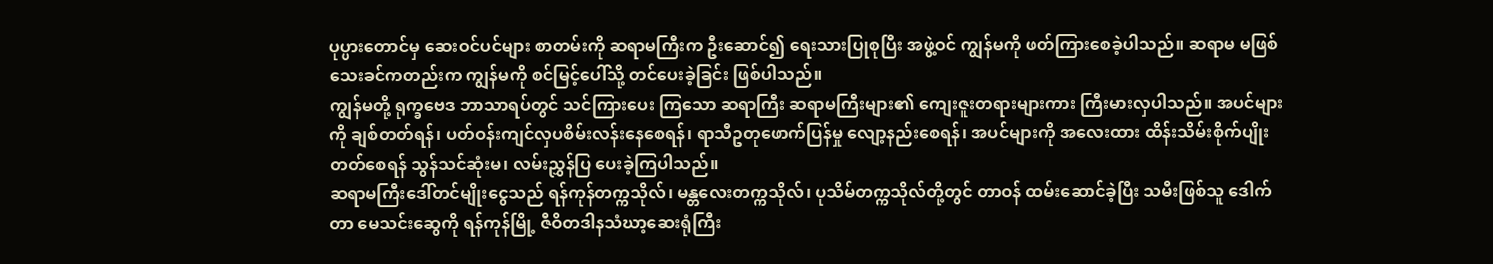ပုပ္ပားတောင်မှ ဆေးဝင်ပင်များ စာတမ်းကို ဆရာမကြီးက ဦးဆောင်၍ ရေးသားပြုစုပြီး အဖွဲ့ဝင် ကျွန်မကို ဖတ်ကြားစေခဲ့ပါသည်။ ဆရာမ မဖြစ်သေးခင်ကတည်းက ကျွန်မကို စင်မြင့်ပေါ်သို့ တင်ပေးခဲ့ခြင်း ဖြစ်ပါသည်။
ကျွန်မတို့ ရုက္ခဗေဒ ဘာသာရပ်တွင် သင်ကြားပေး ကြသော ဆရာကြီး ဆရာမကြီးများ၏ ကျေးဇူးတရားများကား ကြီးမားလှပါသည်။ အပင်များကို ချစ်တတ်ရန်၊ ပတ်ဝန်းကျင်လှပစိမ်းလန်းနေစေရန်၊ ရာသီဥတုဖောက်ပြန်မှု လျော့နည်းစေရန်၊ အပင်များကို အလေးထား ထိန်းသိမ်းစိုက်ပျိုးတတ်စေရန် သွန်သင်ဆုံးမ၊ လမ်းညွှန်ပြ ပေးခဲ့ကြပါသည်။
ဆရာမကြီးဒေါ်တင်မျိုးငွေသည် ရန်ကုန်တက္ကသိုလ်၊ မန္တလေးတက္ကသိုလ်၊ ပုသိမ်တက္ကသိုလ်တို့တွင် တာဝန် ထမ်းဆောင်ခဲ့ပြီး သမီးဖြစ်သူ ဒေါက်တာ မေသင်းဆွေကို ရန်ကုန်မြို့ ဇီဝိတဒါနသံဃာ့ဆေးရုံကြီး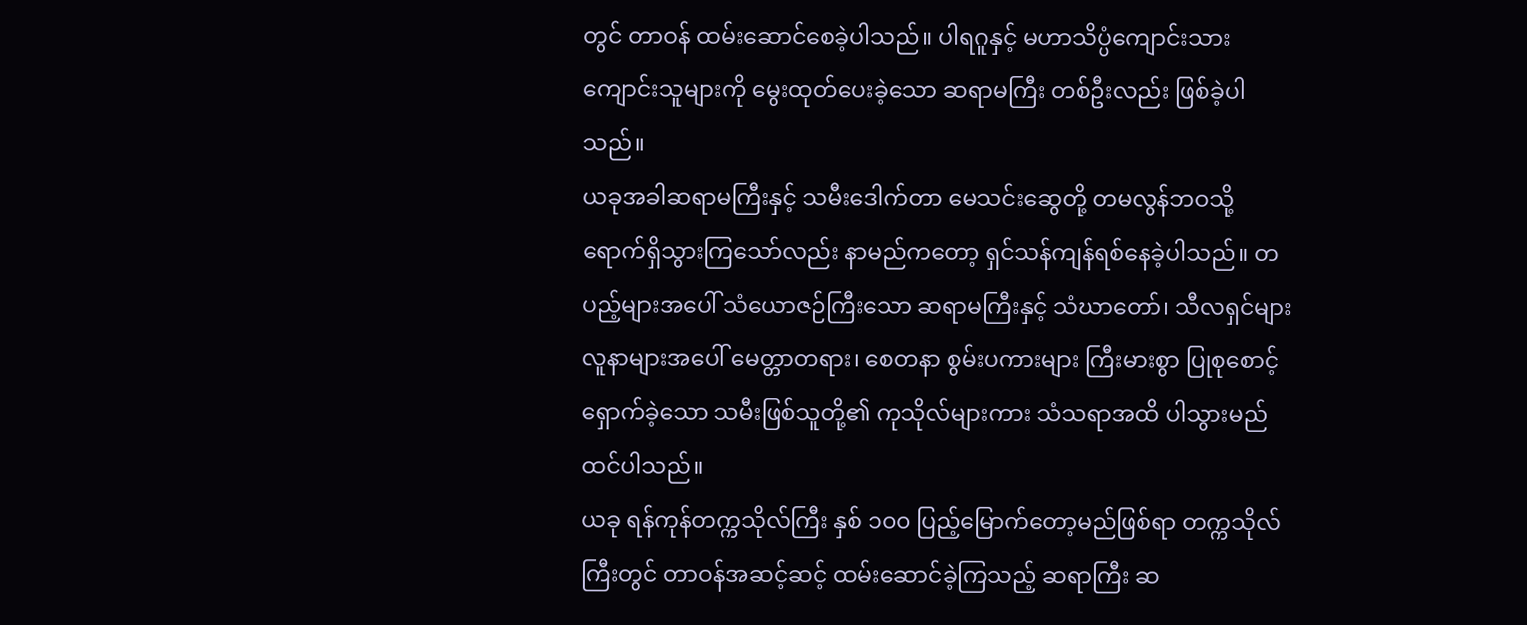တွင် တာဝန် ထမ်းဆောင်စေခဲ့ပါသည်။ ပါရဂူနှင့် မဟာသိပ္ပံကျောင်းသား ကျောင်းသူများကို မွေးထုတ်ပေးခဲ့သော ဆရာမကြီး တစ်ဦးလည်း ဖြစ်ခဲ့ပါသည်။
ယခုအခါဆရာမကြီးနှင့် သမီးဒေါက်တာ မေသင်းဆွေတို့ တမလွန်ဘဝသို့ ရောက်ရှိသွားကြသော်လည်း နာမည်ကတော့ ရှင်သန်ကျန်ရစ်နေခဲ့ပါသည်။ တပည့်များအပေါ် သံယောဇဉ်ကြီးသော ဆရာမကြီးနှင့် သံဃာတော်၊ သီလရှင်များ လူနာများအပေါ် မေတ္တာတရား၊ စေတနာ စွမ်းပကားများ ကြီးမားစွာ ပြုစုစောင့်ရှောက်ခဲ့သော သမီးဖြစ်သူတို့၏ ကုသိုလ်များကား သံသရာအထိ ပါသွားမည်ထင်ပါသည်။
ယခု ရန်ကုန်တက္ကသိုလ်ကြီး နှစ် ၁၀၀ ပြည့်မြောက်တော့မည်ဖြစ်ရာ တက္ကသိုလ်ကြီးတွင် တာဝန်အဆင့်ဆင့် ထမ်းဆောင်ခဲ့ကြသည့် ဆရာကြီး ဆ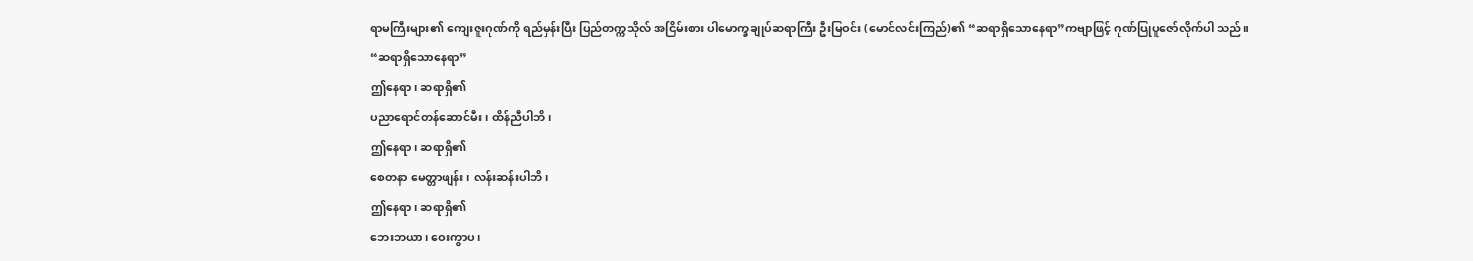ရာမကြီးများ၏ ကျေးဇူးဂုဏ်ကို ရည်မှန်းပြီး ပြည်တက္ကသိုလ် အငြိမ်းစား ပါမောက္ခချုပ်ဆရာကြီး ဦးမြဝင်း (မောင်လင်းကြည်)၏ “ဆရာရှိသောနေရာ”ကဗျာဖြင့် ဂုဏ်ပြုပူဇော်လိုက်ပါ သည်။
“ဆရာရှိသောနေရာ”
ဤနေရာ၊ ဆရာရှိ၏
ပညာရောင်တန်ဆောင်မီး၊ ထိန်ညီပါဘိ၊
ဤနေရာ၊ ဆရာရှိ၏
စေတနာ မေတ္တာဖျန်း၊ လန်းဆန်းပါဘိ၊
ဤနေရာ၊ ဆရာရှိ၏
ဘေးဘယာ၊ ဝေးကွာပ၊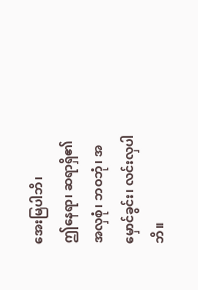အေးမြပါဘိ၊
ဤနေရာ၊ ဆရာရှိ၏
အလှစုံ၊ ဘဝဘုံ၊ အမှောင်ခွင်း၊ လင်းလှပါဘိ။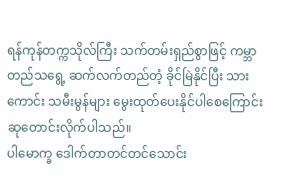ရန်ကုန်တက္ကသိုလ်ကြီး သက်တမ်းရှည်စွာဖြင့် ကမ္ဘာတည်သရွေ့ ဆက်လက်တည်တံ့ ခိုင်မြဲနိုင်ပြီး သားကောင်း သမီးမွန်များ မွေးထုတ်ပေးနိုင်ပါစေကြောင်း ဆုတောင်းလိုက်ပါသည်။
ပါမောက္ခ ဒေါက်တာတင်တင်သောင်း